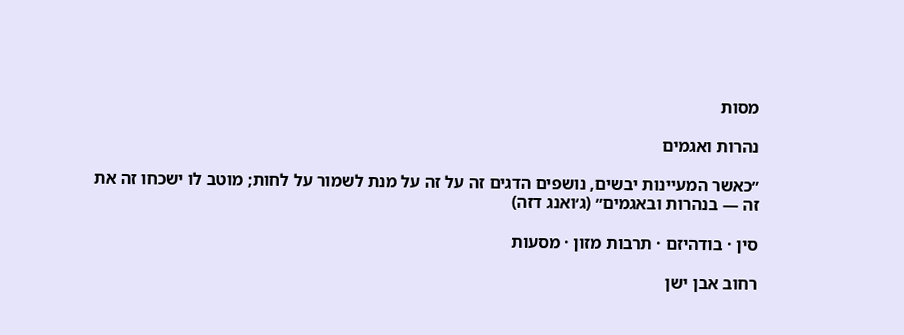מסות

נהרות ואגמים

״כאשר המעיינות יבשים, נושפים הדגים זה על זה על מנת לשמור על לחות; מוטב לו ישכחו זה את זה — בנהרות ובאגמים״ (ג׳ואנג דזה)

סין · בודהיזם · תרבות מזון · מסעות

רחוב אבן ישן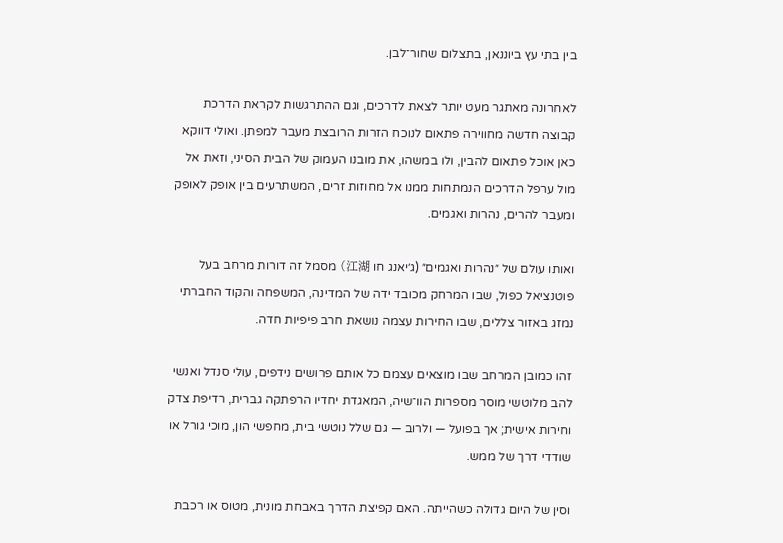בין בתי עץ ביוננאן, בתצלום שחור־לבן.

לאחרונה מאתגר מעט יותר לצאת לדרכים, וגם ההתרגשות לקראת הדרכת קבוצה חדשה מחווירה פתאום לנוכח הזרות הרובצת מעבר למפתן. ואולי דווקא כאן אוכל פתאום להבין, ולו במשהו, את מובנו העמוק של הבית הסיני, וזאת אל מול ערפל הדרכים הנמתחות ממנו אל מחוזות זרים, המשתרעים בין אופק לאופק ומעבר להרים, נהרות ואגמים.

ואותו עולם של ״נהרות ואגמים״ (ג׳יאנג חו 江湖) מסמל זה דורות מרחב בעל פוטנציאל כפול, שבו המרחק מכובד ידה של המדינה, המשפחה והקוד החברתי נמזג באזור צללים, שבו החירות עצמה נושאת חרב פיפיות חדה.

זהו כמובן המרחב שבו מוצאים עצמם כל אותם פרושים נידפים, עולי סנדל ואנשי להב מלוטשי מוסר מספרות הוו־שיה, המאגדת יחדיו הרפתקה גברית, רדיפת צדק וחירות אישית; אך בפועל — ולרוב — גם שלל נוטשי בית, מחפשי הון, מוכי גורל או שודדי דרך של ממש.

וסין של היום גדולה כשהייתה. האם קפיצת הדרך באבחת מונית, מטוס או רכבת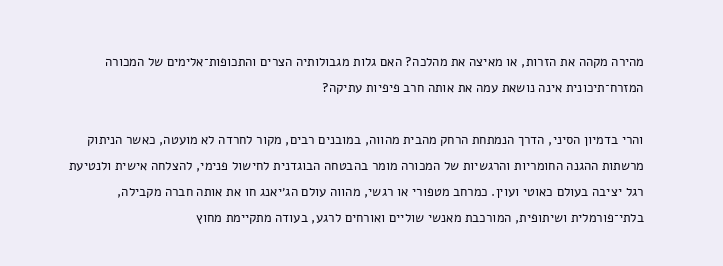מהירה מקהה את הזרות, או מאיצה את מהלכה? האם גלות מגבולותיה הצרים והתכופות־אלימים של המכורה המזרח־תיכונית אינה נושאת עמה את אותה חרב פיפיות עתיקה?

והרי בדמיון הסיני, הדרך הנמתחת הרחק מהבית מהווה, במובנים רבים, מקור לחרדה לא מועטה, כאשר הניתוק מרשתות ההגנה החומריות והרגשיות של המכורה מומר בהבטחה הבוגדנית לחישול פנימי, להצלחה אישית ולנטיעת רגל יציבה בעולם כאוטי ועוין. כמרחב מטפורי או רגשי, מהווה עולם הג׳יאנג חו את אותה חברה מקבילה, בלתי־פורמלית ושיתופית, המורכבת מאנשי שוליים ואורחים לרגע, בעודה מתקיימת מחוץ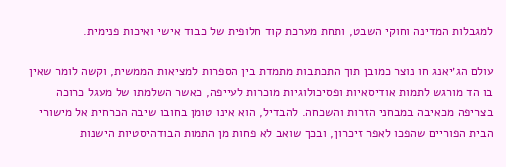למגבלות המדינה וחוקי השבט, ותחת מערכת קוד חלופית של כבוד אישי ואיכות פנימית.

עולם הג׳יאנג חו נוצר כמובן תוך התכתבות מתמדת בין הספרות למציאות הממשית, וקשה לומר שאין בו הד מורגש לתמות אודיסאיות ופסיכולוגיות מוכרות לעייפה, כאשר השלמתו של מעגל כרוכה בצריפה מכאיבה במבחני הזרות והשכחה. להבדיל, הוא אינו טומן בחובו שיבה הכרחית אל מישורי הבית הפוריים שהפכו לאפר זיכרון, ובכך שואב לא פחות מן התמות הבודהיסטיות הישנות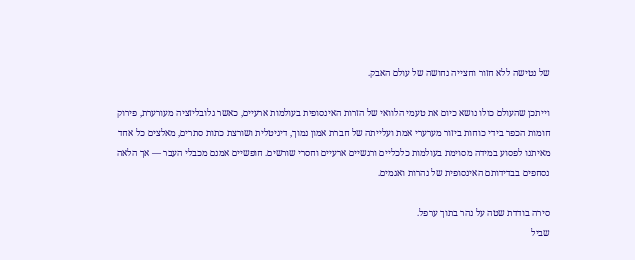של נטישה ללא חזור וחצייה נחושה של עולם האבק.

וייתכן שהעולם כולו נושא כיום את טעמי הלוואי של הזרות האינסופית בעולמות ארעיים, כאשר גלובליזציה מעורערת, פירוק חומות הכפר בידי כוחות ביזור מערערי אמת ועלייתה של חברת אמון נמוך, דיגיטלית ושורצת כתות סתרים, מאלצים כל אחד מאיתנו לפסוע במידה מסוימת בעולמות כלכליים ורגשיים ארעיים וחסרי שורשים. חופשיים אמנם מכבלי העבר — אך הלאה נסחפים בבדידותם האינסופית של נהרות ואגמים.

סירה בודדת שטה על נהר בתוך ערפל.
שביל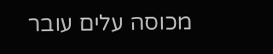מכוסה עלים עובר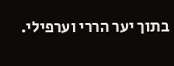בתוך יער הררי וערפילי.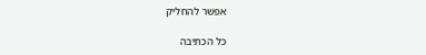אפשר להחליק

כל הכתיבה